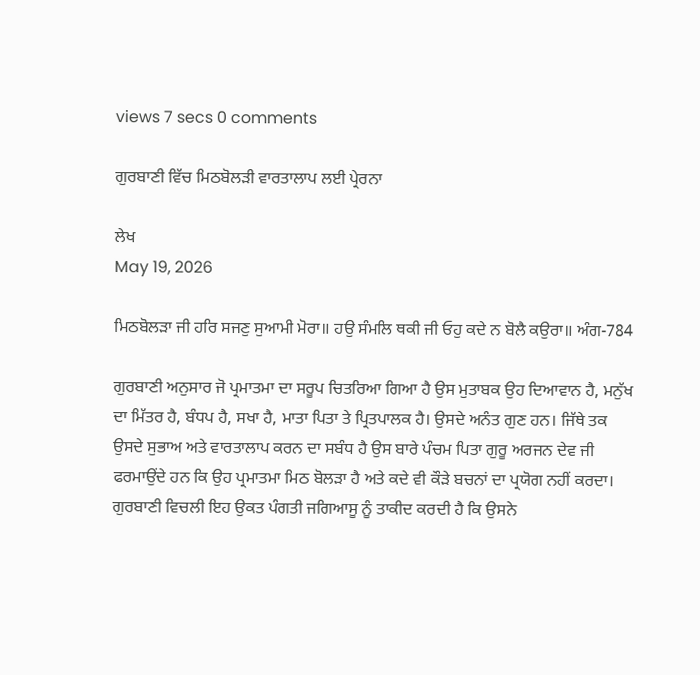views 7 secs 0 comments

ਗੁਰਬਾਣੀ ਵਿੱਚ ਮਿਠਬੋਲੜੀ ਵਾਰਤਾਲਾਪ ਲਈ ਪ੍ਰੇਰਨਾ

ਲੇਖ
May 19, 2026

ਮਿਠਬੋਲੜਾ ਜੀ ਹਰਿ ਸਜਣੁ ਸੁਆਮੀ ਮੋਰਾ॥ ਹਉ ਸੰਮਲਿ ਥਕੀ ਜੀ ਓਹੁ ਕਦੇ ਨ ਬੋਲੈ ਕਉਰਾ॥ ਅੰਗ-784

ਗੁਰਬਾਣੀ ਅਨੁਸਾਰ ਜੋ ਪ੍ਰਮਾਤਮਾ ਦਾ ਸਰੂਪ ਚਿਤਰਿਆ ਗਿਆ ਹੈ ਉਸ ਮੁਤਾਬਕ ਉਹ ਦਿਆਵਾਨ ਹੈ, ਮਨੁੱਖ ਦਾ ਮਿੱਤਰ ਹੈ, ਬੰਧਪ ਹੈ, ਸਖਾ ਹੈ, ਮਾਤਾ ਪਿਤਾ ਤੇ ਪ੍ਰਿਤਪਾਲਕ ਹੈ। ਉਸਦੇ ਅਨੰਤ ਗੁਣ ਹਨ। ਜਿੱਥੇ ਤਕ ਉਸਦੇ ਸੁਭਾਅ ਅਤੇ ਵਾਰਤਾਲਾਪ ਕਰਨ ਦਾ ਸਬੰਧ ਹੈ ਉਸ ਬਾਰੇ ਪੰਚਮ ਪਿਤਾ ਗੁਰੂ ਅਰਜਨ ਦੇਵ ਜੀ ਫਰਮਾਉਂਦੇ ਹਨ ਕਿ ਉਹ ਪ੍ਰਮਾਤਮਾ ਮਿਠ ਬੋਲੜਾ ਹੈ ਅਤੇ ਕਦੇ ਵੀ ਕੌੜੇ ਬਚਨਾਂ ਦਾ ਪ੍ਰਯੋਗ ਨਹੀਂ ਕਰਦਾ। ਗੁਰਬਾਣੀ ਵਿਚਲੀ ਇਹ ਉਕਤ ਪੰਗਤੀ ਜਗਿਆਸੂ ਨੂੰ ਤਾਕੀਦ ਕਰਦੀ ਹੈ ਕਿ ਉਸਨੇ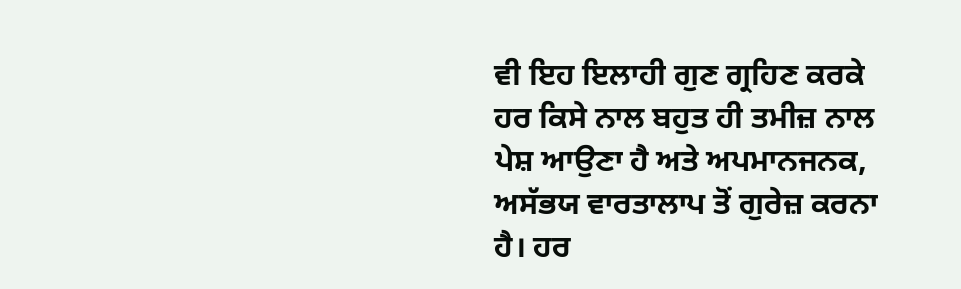ਵੀ ਇਹ ਇਲਾਹੀ ਗੁਣ ਗ੍ਰਹਿਣ ਕਰਕੇ ਹਰ ਕਿਸੇ ਨਾਲ ਬਹੁਤ ਹੀ ਤਮੀਜ਼ ਨਾਲ ਪੇਸ਼ ਆਉਣਾ ਹੈ ਅਤੇ ਅਪਮਾਨਜਨਕ, ਅਸੱਭਯ ਵਾਰਤਾਲਾਪ ਤੋਂ ਗੁਰੇਜ਼ ਕਰਨਾ ਹੈ। ਹਰ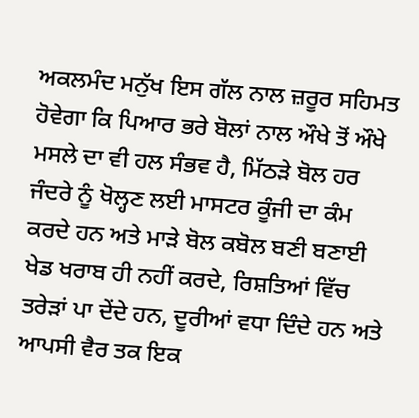ਅਕਲਮੰਦ ਮਨੁੱਖ ਇਸ ਗੱਲ ਨਾਲ ਜ਼ਰੂਰ ਸਹਿਮਤ ਹੋਵੇਗਾ ਕਿ ਪਿਆਰ ਭਰੇ ਬੋਲਾਂ ਨਾਲ ਔਖੇ ਤੋਂ ਔਖੇ ਮਸਲੇ ਦਾ ਵੀ ਹਲ ਸੰਭਵ ਹੈ, ਮਿੱਠੜੇ ਬੋਲ ਹਰ ਜੰਦਰੇ ਨੂੰ ਖੋਲ੍ਹਣ ਲਈ ਮਾਸਟਰ ਕੂੰਜੀ ਦਾ ਕੰਮ ਕਰਦੇ ਹਨ ਅਤੇ ਮਾੜੇ ਬੋਲ ਕਬੋਲ ਬਣੀ ਬਣਾਈ ਖੇਡ ਖਰਾਬ ਹੀ ਨਹੀਂ ਕਰਦੇ, ਰਿਸ਼ਤਿਆਂ ਵਿੱਚ ਤਰੇੜਾਂ ਪਾ ਦੇਂਦੇ ਹਨ, ਦੂਰੀਆਂ ਵਧਾ ਦਿੰਦੇ ਹਨ ਅਤੇ ਆਪਸੀ ਵੈਰ ਤਕ ਇਕ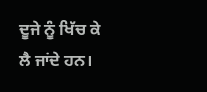ਦੂਜੇ ਨੂੰ ਖਿੱਚ ਕੇ ਲੈ ਜਾਂਦੇ ਹਨ।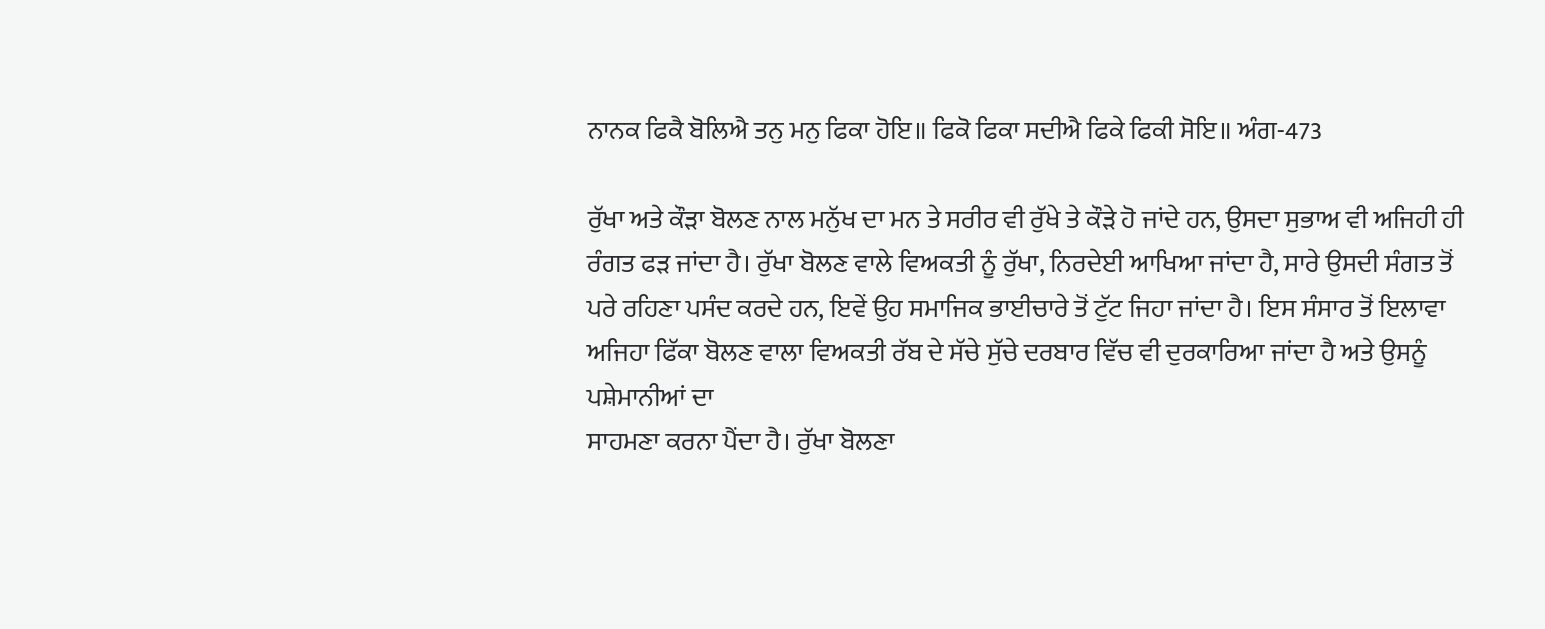ਨਾਨਕ ਫਿਕੈ ਬੋਲਿਐ ਤਨੁ ਮਨੁ ਫਿਕਾ ਹੋਇ॥ ਫਿਕੋ ਫਿਕਾ ਸਦੀਐ ਫਿਕੇ ਫਿਕੀ ਸੋਇ॥ ਅੰਗ-473

ਰੁੱਖਾ ਅਤੇ ਕੌੜਾ ਬੋਲਣ ਨਾਲ ਮਨੁੱਖ ਦਾ ਮਨ ਤੇ ਸਰੀਰ ਵੀ ਰੁੱਖੇ ਤੇ ਕੌੜੇ ਹੋ ਜਾਂਦੇ ਹਨ, ਉਸਦਾ ਸੁਭਾਅ ਵੀ ਅਜਿਹੀ ਹੀ ਰੰਗਤ ਫੜ ਜਾਂਦਾ ਹੈ। ਰੁੱਖਾ ਬੋਲਣ ਵਾਲੇ ਵਿਅਕਤੀ ਨੂੰ ਰੁੱਖਾ, ਨਿਰਦੇਈ ਆਖਿਆ ਜਾਂਦਾ ਹੈ, ਸਾਰੇ ਉਸਦੀ ਸੰਗਤ ਤੋਂ ਪਰੇ ਰਹਿਣਾ ਪਸੰਦ ਕਰਦੇ ਹਨ, ਇਵੇਂ ਉਹ ਸਮਾਜਿਕ ਭਾਈਚਾਰੇ ਤੋਂ ਟੁੱਟ ਜਿਹਾ ਜਾਂਦਾ ਹੈ। ਇਸ ਸੰਸਾਰ ਤੋਂ ਇਲਾਵਾ ਅਜਿਹਾ ਫਿੱਕਾ ਬੋਲਣ ਵਾਲਾ ਵਿਅਕਤੀ ਰੱਬ ਦੇ ਸੱਚੇ ਸੁੱਚੇ ਦਰਬਾਰ ਵਿੱਚ ਵੀ ਦੁਰਕਾਰਿਆ ਜਾਂਦਾ ਹੈ ਅਤੇ ਉਸਨੂੰ ਪਸ਼ੇਮਾਨੀਆਂ ਦਾ
ਸਾਹਮਣਾ ਕਰਨਾ ਪੈਂਦਾ ਹੈ। ਰੁੱਖਾ ਬੋਲਣਾ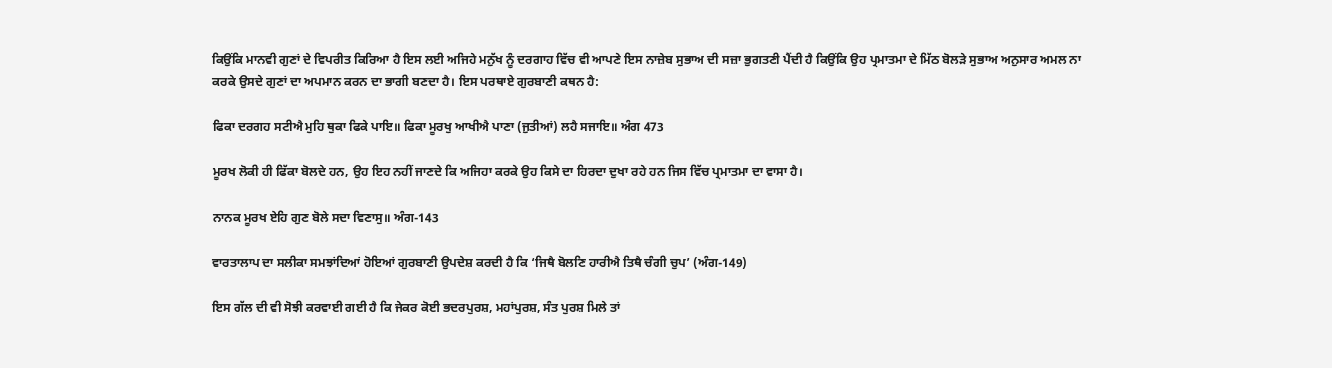ਕਿਉਂਕਿ ਮਾਨਵੀ ਗੁਣਾਂ ਦੇ ਵਿਪਰੀਤ ਕਿਰਿਆ ਹੈ ਇਸ ਲਈ ਅਜਿਹੇ ਮਨੁੱਖ ਨੂੰ ਦਰਗਾਹ ਵਿੱਚ ਵੀ ਆਪਣੇ ਇਸ ਨਾਜ਼ੇਬ ਸੁਭਾਅ ਦੀ ਸਜ਼ਾ ਭੁਗਤਣੀ ਪੈਂਦੀ ਹੈ ਕਿਉਂਕਿ ਉਹ ਪ੍ਰਮਾਤਮਾ ਦੇ ਮਿੱਠ ਬੋਲੜੇ ਸੁਭਾਅ ਅਨੁਸਾਰ ਅਮਲ ਨਾ ਕਰਕੇ ਉਸਦੇ ਗੁਣਾਂ ਦਾ ਅਪਮਾਨ ਕਰਨ ਦਾ ਭਾਗੀ ਬਣਦਾ ਹੈ। ਇਸ ਪਰਥਾਏ ਗੁਰਬਾਣੀ ਕਥਨ ਹੈ:

ਫਿਕਾ ਦਰਗਹ ਸਟੀਐ ਮੁਹਿ ਥੁਕਾ ਫਿਕੇ ਪਾਇ॥ ਫਿਕਾ ਮੂਰਖੁ ਆਖੀਐ ਪਾਣਾ (ਜੁਤੀਆਂ) ਲਹੈ ਸਜਾਇ॥ ਅੰਗ 473

ਮੂਰਖ ਲੋਕੀ ਹੀ ਫਿੱਕਾ ਬੋਲਦੇ ਹਨ, ਉਹ ਇਹ ਨਹੀਂ ਜਾਣਦੇ ਕਿ ਅਜਿਹਾ ਕਰਕੇ ਉਹ ਕਿਸੇ ਦਾ ਹਿਰਦਾ ਦੁਖਾ ਰਹੇ ਹਨ ਜਿਸ ਵਿੱਚ ਪ੍ਰਮਾਤਮਾ ਦਾ ਵਾਸਾ ਹੈ।

ਨਾਨਕ ਮੂਰਖ ਏਹਿ ਗੁਣ ਬੋਲੇ ਸਦਾ ਵਿਣਾਸੁ॥ ਅੰਗ-143

ਵਾਰਤਾਲਾਪ ਦਾ ਸਲੀਕਾ ਸਮਝਾਂਦਿਆਂ ਹੋਇਆਂ ਗੁਰਬਾਣੀ ਉਪਦੇਸ਼ ਕਰਦੀ ਹੈ ਕਿ ‘ਜਿਥੈ ਬੋਲਣਿ ਹਾਰੀਐ ਤਿਥੈ ਚੰਗੀ ਚੁਪ’ (ਅੰਗ-149)

ਇਸ ਗੱਲ ਦੀ ਵੀ ਸੋਝੀ ਕਰਵਾਈ ਗਈ ਹੈ ਕਿ ਜੇਕਰ ਕੋਈ ਭਦਰਪੁਰਸ਼, ਮਹਾਂਪੁਰਸ਼, ਸੰਤ ਪੁਰਸ਼ ਮਿਲੇ ਤਾਂ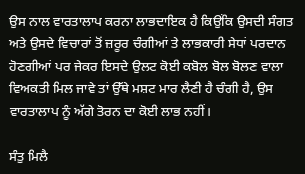ਉਸ ਨਾਲ ਵਾਰਤਾਲਾਪ ਕਰਨਾ ਲਾਭਦਾਇਕ ਹੈ ਕਿਉਂਕਿ ਉਸਦੀ ਸੰਗਤ ਅਤੇ ਉਸਦੇ ਵਿਚਾਰਾਂ ਤੋਂ ਜ਼ਰੂਰ ਚੰਗੀਆਂ ਤੇ ਲਾਭਕਾਰੀ ਸੇਧਾਂ ਪਰਦਾਨ ਹੋਣਗੀਆਂ ਪਰ ਜੇਕਰ ਇਸਦੇ ਉਲਟ ਕੋਈ ਕਬੋਲ ਬੋਲ ਬੋਲਣ ਵਾਲਾ ਵਿਅਕਤੀ ਮਿਲ ਜਾਵੇ ਤਾਂ ਉੱਥੇ ਮਸ਼ਟ ਮਾਰ ਲੈਣੀ ਹੈ ਚੰਗੀ ਹੈ, ਉਸ ਵਾਰਤਾਲਾਪ ਨੂੰ ਅੱਗੇ ਤੋਰਨ ਦਾ ਕੋਈ ਲਾਭ ਨਹੀਂ।

ਸੰਤੁ ਮਿਲੈ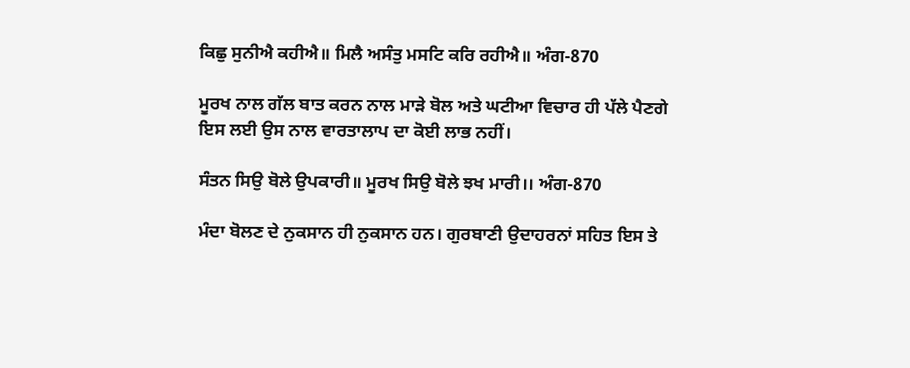ਕਿਛੁ ਸੁਨੀਐ ਕਹੀਐ॥ ਮਿਲੈ ਅਸੰਤੁ ਮਸਟਿ ਕਰਿ ਰਹੀਐ॥ ਅੰਗ-870

ਮੂਰਖ ਨਾਲ ਗੱਲ ਬਾਤ ਕਰਨ ਨਾਲ ਮਾੜੇ ਬੋਲ ਅਤੇ ਘਟੀਆ ਵਿਚਾਰ ਹੀ ਪੱਲੇ ਪੈਣਗੇ ਇਸ ਲਈ ਉਸ ਨਾਲ ਵਾਰਤਾਲਾਪ ਦਾ ਕੋਈ ਲਾਭ ਨਹੀਂ।

ਸੰਤਨ ਸਿਉ ਬੋਲੇ ਉਪਕਾਰੀ॥ ਮੂਰਖ ਸਿਉ ਬੋਲੇ ਝਖ ਮਾਰੀ।। ਅੰਗ-870

ਮੰਦਾ ਬੋਲਣ ਦੇ ਨੁਕਸਾਨ ਹੀ ਨੁਕਸਾਨ ਹਨ। ਗੁਰਬਾਣੀ ਉਦਾਹਰਨਾਂ ਸਹਿਤ ਇਸ ਤੇ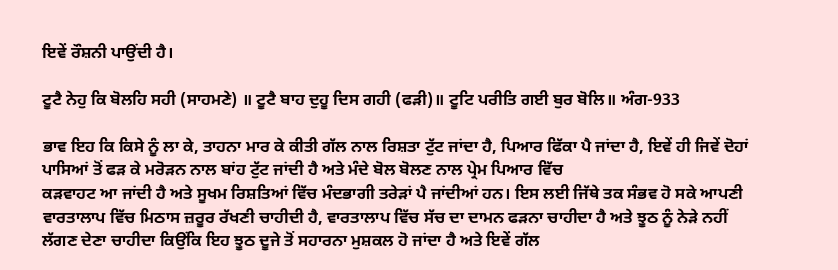ਇਵੇਂ ਰੌਸ਼ਨੀ ਪਾਉਂਦੀ ਹੈ।

ਟੂਟੈ ਨੇਹੁ ਕਿ ਬੋਲਹਿ ਸਹੀ (ਸਾਹਮਣੇ) ॥ ਟੂਟੈ ਬਾਹ ਦੁਹੂ ਦਿਸ ਗਹੀ (ਫੜੀ)॥ ਟੂਟਿ ਪਰੀਤਿ ਗਈ ਬੁਰ ਬੋਲਿ॥ ਅੰਗ-933

ਭਾਵ ਇਹ ਕਿ ਕਿਸੇ ਨੂੰ ਲਾ ਕੇ, ਤਾਹਨਾ ਮਾਰ ਕੇ ਕੀਤੀ ਗੱਲ ਨਾਲ ਰਿਸ਼ਤਾ ਟੁੱਟ ਜਾਂਦਾ ਹੈ, ਪਿਆਰ ਫਿੱਕਾ ਪੈ ਜਾਂਦਾ ਹੈ, ਇਵੇਂ ਹੀ ਜਿਵੇਂ ਦੋਹਾਂ ਪਾਸਿਆਂ ਤੋਂ ਫੜ ਕੇ ਮਰੋੜਨ ਨਾਲ ਬਾਂਹ ਟੁੱਟ ਜਾਂਦੀ ਹੈ ਅਤੇ ਮੰਦੇ ਬੋਲ ਬੋਲਣ ਨਾਲ ਪ੍ਰੇਮ ਪਿਆਰ ਵਿੱਚ
ਕੜਵਾਹਟ ਆ ਜਾਂਦੀ ਹੈ ਅਤੇ ਸੂਖਮ ਰਿਸ਼ਤਿਆਂ ਵਿੱਚ ਮੰਦਭਾਗੀ ਤਰੇੜਾਂ ਪੈ ਜਾਂਦੀਆਂ ਹਨ। ਇਸ ਲਈ ਜਿੱਥੇ ਤਕ ਸੰਭਵ ਹੋ ਸਕੇ ਆਪਣੀ ਵਾਰਤਾਲਾਪ ਵਿੱਚ ਮਿਠਾਸ ਜ਼ਰੂਰ ਰੱਖਣੀ ਚਾਹੀਦੀ ਹੈ, ਵਾਰਤਾਲਾਪ ਵਿੱਚ ਸੱਚ ਦਾ ਦਾਮਨ ਫੜਨਾ ਚਾਹੀਦਾ ਹੈ ਅਤੇ ਝੂਠ ਨੂੰ ਨੇੜੇ ਨਹੀਂ ਲੱਗਣ ਦੇਣਾ ਚਾਹੀਦਾ ਕਿਉਂਕਿ ਇਹ ਝੂਠ ਦੂਜੇ ਤੋਂ ਸਹਾਰਨਾ ਮੁਸ਼ਕਲ ਹੋ ਜਾਂਦਾ ਹੈ ਅਤੇ ਇਵੇਂ ਗੱਲ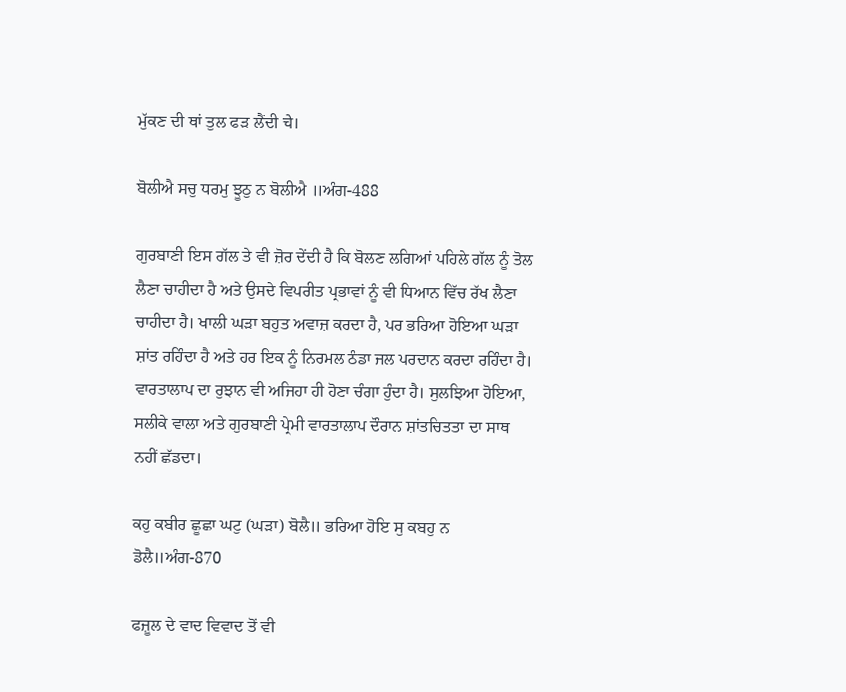ਮੁੱਕਣ ਦੀ ਥਾਂ ਤੁਲ ਫੜ ਲੈਂਦੀ चे।

ਬੋਲੀਐ ਸਚੁ ਧਰਮੁ ਝੂਠੁ ਨ ਬੋਲੀਐ ॥ਅੰਗ-488

ਗੁਰਬਾਣੀ ਇਸ ਗੱਲ ਤੇ ਵੀ ਜ਼ੋਰ ਦੇਂਦੀ ਹੈ ਕਿ ਬੋਲਣ ਲਗਿਆਂ ਪਹਿਲੇ ਗੱਲ ਨੂੰ ਤੋਲ ਲੈਣਾ ਚਾਹੀਦਾ ਹੈ ਅਤੇ ਉਸਦੇ ਵਿਪਰੀਤ ਪ੍ਰਭਾਵਾਂ ਨੂੰ ਵੀ ਧਿਆਨ ਵਿੱਚ ਰੱਖ ਲੈਣਾ ਚਾਹੀਦਾ ਹੈ। ਖਾਲੀ ਘੜਾ ਬਹੁਤ ਅਵਾਜ਼ ਕਰਦਾ ਹੈ, ਪਰ ਭਰਿਆ ਹੋਇਆ ਘੜਾ ਸ਼ਾਂਤ ਰਹਿੰਦਾ ਹੈ ਅਤੇ ਹਰ ਇਕ ਨੂੰ ਨਿਰਮਲ ਠੰਡਾ ਜਲ ਪਰਦਾਨ ਕਰਦਾ ਰਹਿੰਦਾ ਹੈ। ਵਾਰਤਾਲਾਪ ਦਾ ਰੁਝਾਨ ਵੀ ਅਜਿਹਾ ਹੀ ਹੋਣਾ ਚੰਗਾ ਹੁੰਦਾ ਹੈ। ਸੁਲਝਿਆ ਹੋਇਆ, ਸਲੀਕੇ ਵਾਲਾ ਅਤੇ ਗੁਰਬਾਣੀ ਪ੍ਰੇਮੀ ਵਾਰਤਾਲਾਪ ਦੌਰਾਨ ਸ਼ਾਂਤਚਿਤਤਾ ਦਾ ਸਾਥ ਨਹੀਂ ਛੱਡਦਾ।

ਕਹੁ ਕਬੀਰ ਛੂਛਾ ਘਟੁ (ਘੜਾ) ਬੋਲੈ॥ ਭਰਿਆ ਹੋਇ ਸੁ ਕਬਹੁ ਨ ਡੋਲੈ॥ਅੰਗ-870

ਫਜ਼ੂਲ ਦੇ ਵਾਦ ਵਿਵਾਦ ਤੋਂ ਵੀ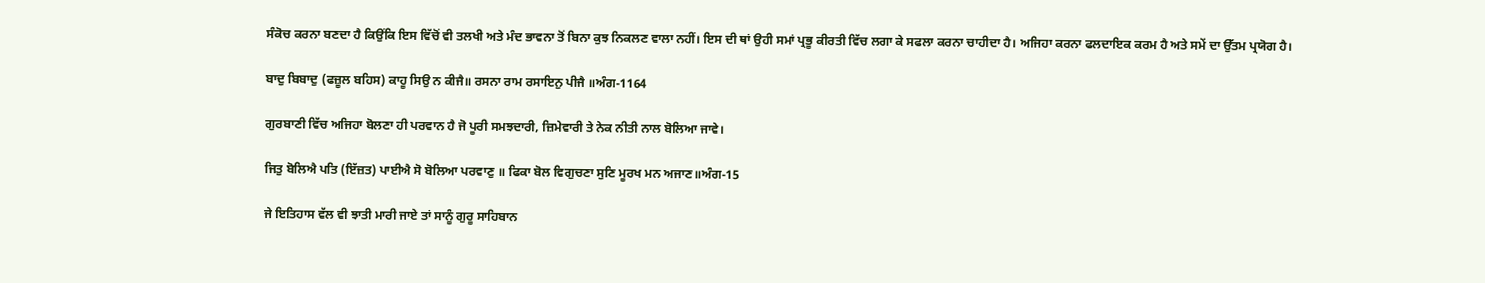ਸੰਕੋਚ ਕਰਨਾ ਬਣਦਾ ਹੈ ਕਿਉਂਕਿ ਇਸ ਵਿੱਚੋਂ ਵੀ ਤਲਖੀ ਅਤੇ ਮੰਦ ਭਾਵਨਾ ਤੋਂ ਬਿਨਾ ਕੁਝ ਨਿਕਲਣ ਵਾਲਾ ਨਹੀਂ। ਇਸ ਦੀ ਥਾਂ ਉਹੀ ਸਮਾਂ ਪ੍ਰਭੂ ਕੀਰਤੀ ਵਿੱਚ ਲਗਾ ਕੇ ਸਫਲਾ ਕਰਨਾ ਚਾਹੀਦਾ ਹੈ। ਅਜਿਹਾ ਕਰਨਾ ਫਲਦਾਇਕ ਕਰਮ ਹੈ ਅਤੇ ਸਮੇਂ ਦਾ ਉੱਤਮ ਪ੍ਰਯੋਗ ਹੈ।

ਬਾਦੁ ਬਿਬਾਦੁ (ਫਜ਼ੂਲ ਬਹਿਸ) ਕਾਹੂ ਸਿਉ ਨ ਕੀਜੈ॥ ਰਸਨਾ ਰਾਮ ਰਸਾਇਨੁ ਪੀਜੈ ॥ਅੰਗ-1164

ਗੁਰਬਾਣੀ ਵਿੱਚ ਅਜਿਹਾ ਬੋਲਣਾ ਹੀ ਪਰਵਾਨ ਹੈ ਜੋ ਪੂਰੀ ਸਮਝਦਾਰੀ, ਜ਼ਿਮੇਵਾਰੀ ਤੇ ਨੇਕ ਨੀਤੀ ਨਾਲ ਬੋਲਿਆ ਜਾਵੇ।

ਜਿਤੁ ਬੋਲਿਐ ਪਤਿ (ਇੱਜ਼ਤ) ਪਾਈਐ ਸੋ ਬੋਲਿਆ ਪਰਵਾਣੁ ॥ ਫਿਕਾ ਬੋਲ ਵਿਗੁਚਣਾ ਸੁਣਿ ਮੂਰਖ ਮਨ ਅਜਾਣ॥ਅੰਗ-15

ਜੇ ਇਤਿਹਾਸ ਵੱਲ ਵੀ ਝਾਤੀ ਮਾਰੀ ਜਾਏ ਤਾਂ ਸਾਨੂੰ ਗੁਰੂ ਸਾਹਿਬਾਨ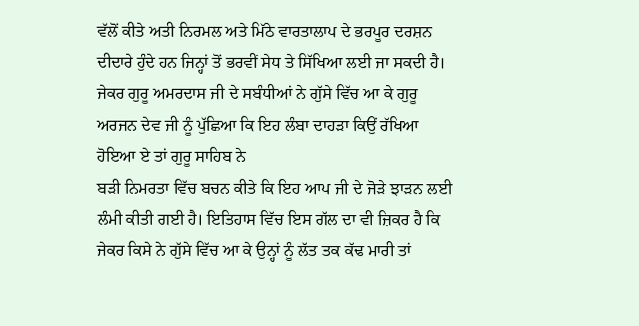ਵੱਲੋਂ ਕੀਤੇ ਅਤੀ ਨਿਰਮਲ ਅਤੇ ਮਿੱਠੇ ਵਾਰਤਾਲਾਪ ਦੇ ਭਰਪੂਰ ਦਰਸ਼ਨ ਦੀਦਾਰੇ ਹੁੰਦੇ ਹਨ ਜਿਨ੍ਹਾਂ ਤੋਂ ਭਰਵੀਂ ਸੇਧ ਤੇ ਸਿੱਖਿਆ ਲਈ ਜਾ ਸਕਦੀ ਹੈ। ਜੇਕਰ ਗੁਰੂ ਅਮਰਦਾਸ ਜੀ ਦੇ ਸਬੰਧੀਆਂ ਨੇ ਗੁੱਸੇ ਵਿੱਚ ਆ ਕੇ ਗੁਰੂ ਅਰਜਨ ਦੇਵ ਜੀ ਨੂੰ ਪੁੱਛਿਆ ਕਿ ਇਹ ਲੰਬਾ ਦਾਹੜਾ ਕਿਉਂ ਰੱਖਿਆ ਹੋਇਆ ਏ ਤਾਂ ਗੁਰੂ ਸਾਹਿਬ ਨੇ
ਬੜੀ ਨਿਮਰਤਾ ਵਿੱਚ ਬਚਨ ਕੀਤੇ ਕਿ ਇਹ ਆਪ ਜੀ ਦੇ ਜੋੜੇ ਝਾੜਨ ਲਈ ਲੰਮੀ ਕੀਤੀ ਗਈ ਹੈ। ਇਤਿਹਾਸ ਵਿੱਚ ਇਸ ਗੱਲ ਦਾ ਵੀ ਜ਼ਿਕਰ ਹੈ ਕਿ ਜੇਕਰ ਕਿਸੇ ਨੇ ਗੁੱਸੇ ਵਿੱਚ ਆ ਕੇ ਉਨ੍ਹਾਂ ਨੂੰ ਲੱਤ ਤਕ ਕੱਢ ਮਾਰੀ ਤਾਂ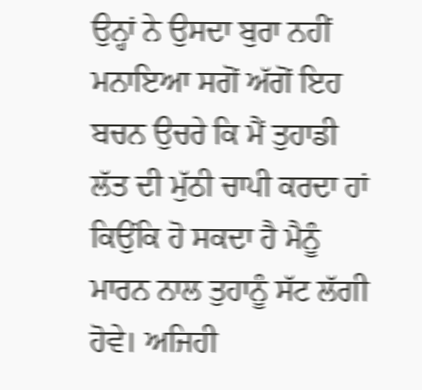ਉਨ੍ਹਾਂ ਨੇ ਉਸਦਾ ਬੁਰਾ ਨਹੀਂ ਮਨਾਇਆ ਸਗੋਂ ਅੱਗੋਂ ਇਹ ਬਚਨ ਉਚਰੇ ਕਿ ਮੈਂ ਤੁਹਾਡੀ ਲੱਤ ਦੀ ਮੁੱਠੀ ਚਾਪੀ ਕਰਦਾ ਹਾਂ ਕਿਉਂਕਿ ਹੋ ਸਕਦਾ ਹੈ ਮੈਨੂੰ ਮਾਰਨ ਨਾਲ ਤੁਹਾਨੂੰ ਸੱਟ ਲੱਗੀ ਹੋਵੇ। ਅਜਿਹੀ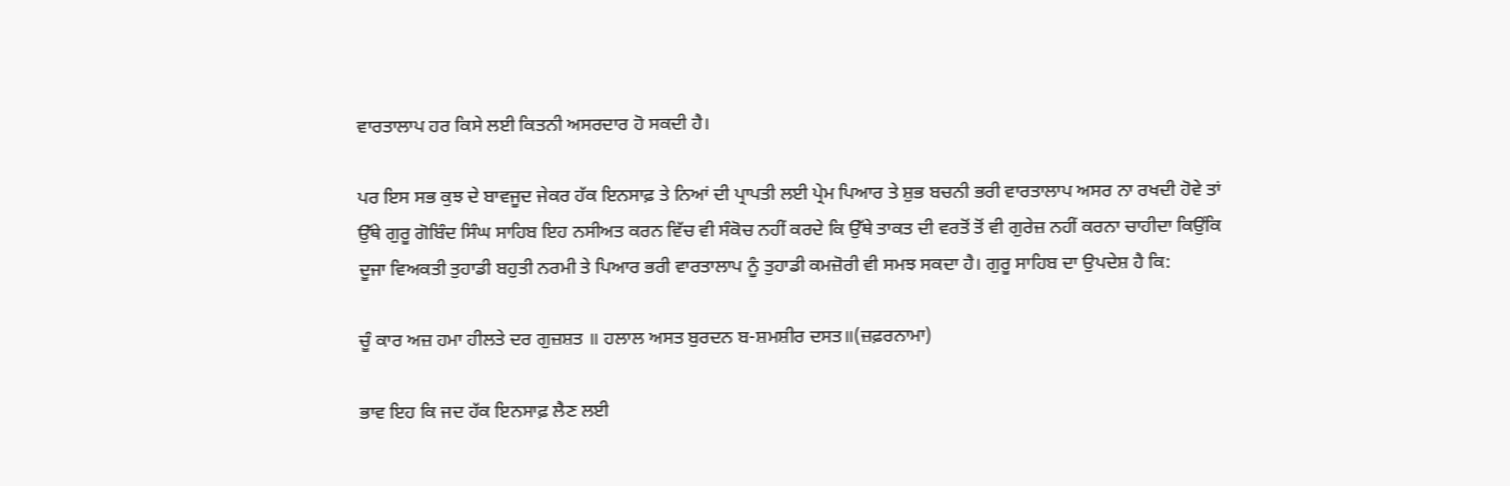ਵਾਰਤਾਲਾਪ ਹਰ ਕਿਸੇ ਲਈ ਕਿਤਨੀ ਅਸਰਦਾਰ ਹੋ ਸਕਦੀ ਹੈ।

ਪਰ ਇਸ ਸਭ ਕੁਝ ਦੇ ਬਾਵਜੂਦ ਜੇਕਰ ਹੱਕ ਇਨਸਾਫ਼ ਤੇ ਨਿਆਂ ਦੀ ਪ੍ਰਾਪਤੀ ਲਈ ਪ੍ਰੇਮ ਪਿਆਰ ਤੇ ਸ਼ੁਭ ਬਚਨੀ ਭਰੀ ਵਾਰਤਾਲਾਪ ਅਸਰ ਨਾ ਰਖਦੀ ਹੋਵੇ ਤਾਂ ਉੱਥੇ ਗੁਰੂ ਗੋਬਿੰਦ ਸਿੰਘ ਸਾਹਿਬ ਇਹ ਨਸੀਅਤ ਕਰਨ ਵਿੱਚ ਵੀ ਸੰਕੋਚ ਨਹੀਂ ਕਰਦੇ ਕਿ ਉੱਥੇ ਤਾਕਤ ਦੀ ਵਰਤੋਂ ਤੋਂ ਵੀ ਗੁਰੇਜ਼ ਨਹੀਂ ਕਰਨਾ ਚਾਹੀਦਾ ਕਿਉਂਕਿ ਦੂਜਾ ਵਿਅਕਤੀ ਤੁਹਾਡੀ ਬਹੁਤੀ ਨਰਮੀ ਤੇ ਪਿਆਰ ਭਰੀ ਵਾਰਤਾਲਾਪ ਨੂੰ ਤੁਹਾਡੀ ਕਮਜ਼ੋਰੀ ਵੀ ਸਮਝ ਸਕਦਾ ਹੈ। ਗੁਰੂ ਸਾਹਿਬ ਦਾ ਉਪਦੇਸ਼ ਹੈ ਕਿ:

ਚੂੰ ਕਾਰ ਅਜ਼ ਹਮਾ ਹੀਲਤੇ ਦਰ ਗੁਜ਼ਸ਼ਤ ॥ ਹਲਾਲ ਅਸਤ ਬੁਰਦਨ ਬ-ਸ਼ਮਸ਼ੀਰ ਦਸਤ॥(ਜ਼ਫ਼ਰਨਾਮਾ)

ਭਾਵ ਇਹ ਕਿ ਜਦ ਹੱਕ ਇਨਸਾਫ਼ ਲੈਣ ਲਈ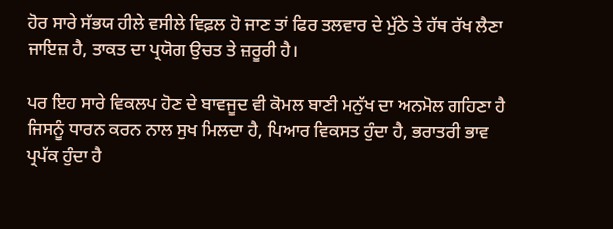ਹੋਰ ਸਾਰੇ ਸੱਭਯ ਹੀਲੇ ਵਸੀਲੇ ਵਿਫ਼ਲ ਹੋ ਜਾਣ ਤਾਂ ਫਿਰ ਤਲਵਾਰ ਦੇ ਮੁੱਠੇ ਤੇ ਹੱਥ ਰੱਖ ਲੈਣਾ ਜਾਇਜ਼ ਹੈ, ਤਾਕਤ ਦਾ ਪ੍ਰਯੋਗ ਉਚਤ ਤੇ ਜ਼ਰੂਰੀ ਹੈ।

ਪਰ ਇਹ ਸਾਰੇ ਵਿਕਲਪ ਹੋਣ ਦੇ ਬਾਵਜੂਦ ਵੀ ਕੋਮਲ ਬਾਣੀ ਮਨੁੱਖ ਦਾ ਅਨਮੋਲ ਗਹਿਣਾ ਹੈ ਜਿਸਨੂੰ ਧਾਰਨ ਕਰਨ ਨਾਲ ਸੁਖ ਮਿਲਦਾ ਹੈ, ਪਿਆਰ ਵਿਕਸਤ ਹੁੰਦਾ ਹੈ, ਭਰਾਤਰੀ ਭਾਵ ਪ੍ਰਪੱਕ ਹੁੰਦਾ ਹੈ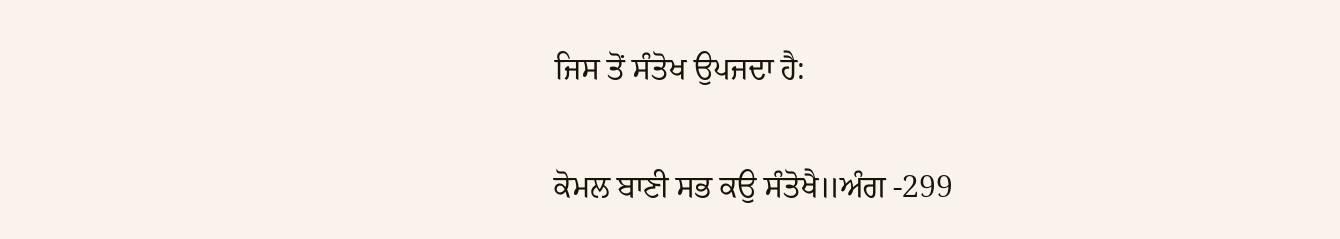ਜਿਸ ਤੋਂ ਸੰਤੋਖ ਉਪਜਦਾ ਹੈ:

ਕੋਮਲ ਬਾਣੀ ਸਭ ਕਉ ਸੰਤੋਖੈ॥ਅੰਗ -299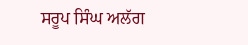ਸਰੂਪ ਸਿੰਘ ਅਲੱਗ